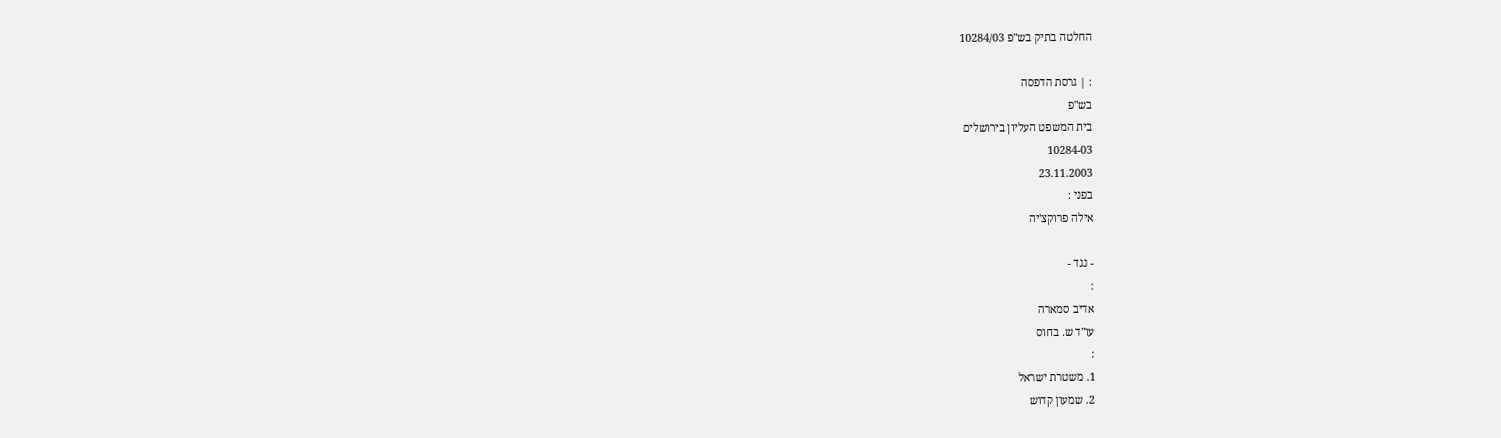החלטה בתיק בש"פ 10284/03

: | גרסת הדפסה
בש"פ
בית המשפט העליון בירושלים
10284-03
23.11.2003
בפני :
אילה פרוקצ'יה

- נגד -
:
אדיב סמארה
עו"ד ש. בחוס
:
1. משטרת ישראל
2. שמעון קדוש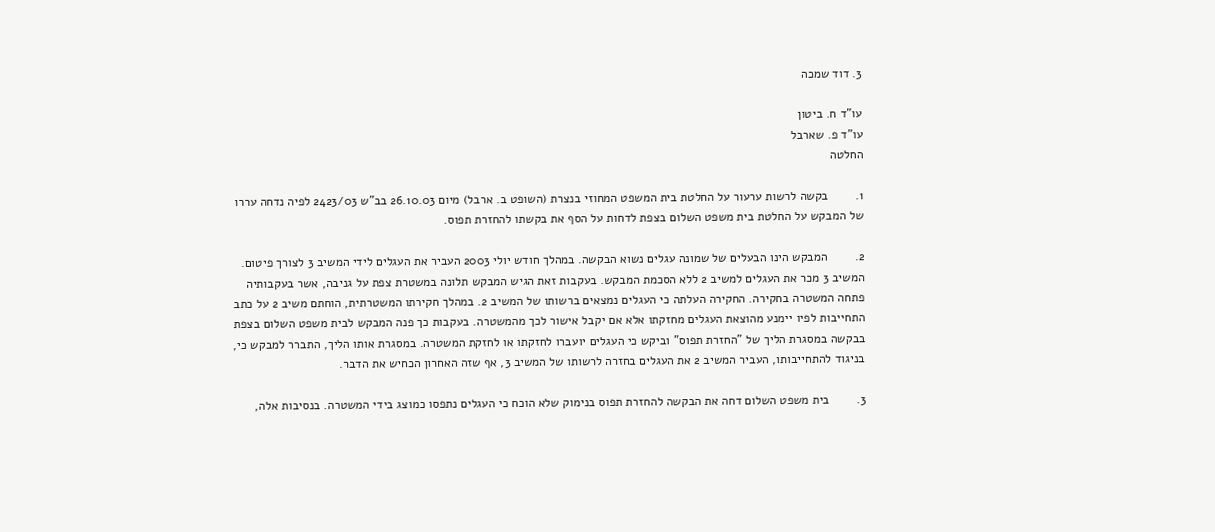3. דוד שמכה

עו"ד ח. ביטון
עו"ד פ. שארבל
החלטה

1.        בקשה לרשות ערעור על החלטת בית המשפט המחוזי בנצרת (השופט ב. ארבל) מיום 26.10.03 בב"ש 2423/03 לפיה נדחה עררו של המבקש על החלטת בית משפט השלום בצפת לדחות על הסף את בקשתו להחזרת תפוס.

2.        המבקש הינו הבעלים של שמונה עגלים נשוא הבקשה. במהלך חודש יולי 2003 העביר את העגלים לידי המשיב 3 לצורך פיטום. המשיב 3 מכר את העגלים למשיב 2 ללא הסכמת המבקש. בעקבות זאת הגיש המבקש תלונה במשטרת צפת על גניבה, אשר בעקבותיה פתחה המשטרה בחקירה. החקירה העלתה כי העגלים נמצאים ברשותו של המשיב 2. במהלך חקירתו המשטרתית, הוחתם משיב 2 על כתב התחייבות לפיו יימנע מהוצאת העגלים מחזקתו אלא אם יקבל אישור לכך מהמשטרה. בעקבות כך פנה המבקש לבית משפט השלום בצפת בבקשה במסגרת הליך של "החזרת תפוס" וביקש כי העגלים יועברו לחזקתו או לחזקת המשטרה. במסגרת אותו הליך, התברר למבקש כי, בניגוד להתחייבותו, העביר המשיב 2 את העגלים בחזרה לרשותו של המשיב 3, אף שזה האחרון הכחיש את הדבר.

3.        בית משפט השלום דחה את הבקשה להחזרת תפוס בנימוק שלא הוכח כי העגלים נתפסו כמוצג בידי המשטרה. בנסיבות אלה,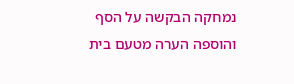נמחקה הבקשה על הסף והוספה הערה מטעם בית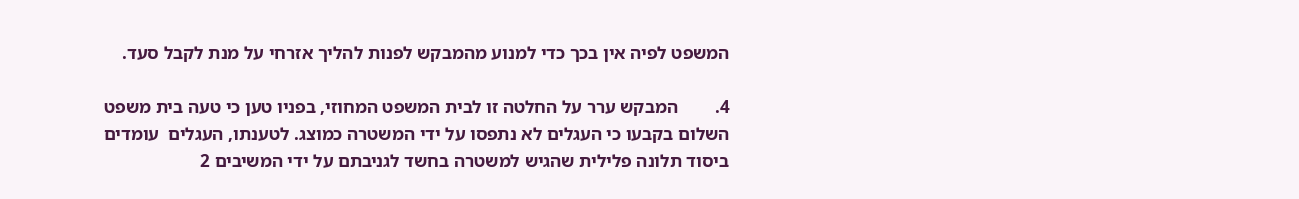המשפט לפיה אין בכך כדי למנוע מהמבקש לפנות להליך אזרחי על מנת לקבל סעד.

4.        המבקש ערר על החלטה זו לבית המשפט המחוזי, בפניו טען כי טעה בית משפט השלום בקבעו כי העגלים לא נתפסו על ידי המשטרה כמוצג. לטענתו, העגלים  עומדים ביסוד תלונה פלילית שהגיש למשטרה בחשד לגניבתם על ידי המשיבים 2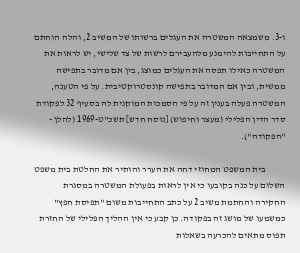ו-3. משמצאה המשטרה את העגלים ברשותו של המשיב 2, והלה הוחתם על התחייבות להימנע מלהעבירם לרשות של צד שלישי, יש לראות את המשטרה כאילו תפסה את העגלים כמוצג, בין אם מדובר בתפישה ממשית, ובין אם המדובר בתפישה קונסטרוקטיבית. על פי הטענה, המשטרה פעלה בענין זה על פי הסמכות המוקנית לה בסעיף 32 לפקודת סדר הדין הפלילי (מעצר וחיפוש) [נוסח חדש] תשכ"ט-1969 (להלן - "הפקודה").

           בית המשפט המחוזי דחה את הערר והותיר את החלטת בית משפט השלום על כנה בקובעו כי אין לראות בפעולת המשטרה במסגרת החקירה והחתמת משיב 2 על כתב התחייבות משום "תפיסת חפץ" כמשמעו של מושג זה בפקודה. כן קבע כי אין ההליך הפלילי של החזרת תפוס מתאים להכרעה בשאלות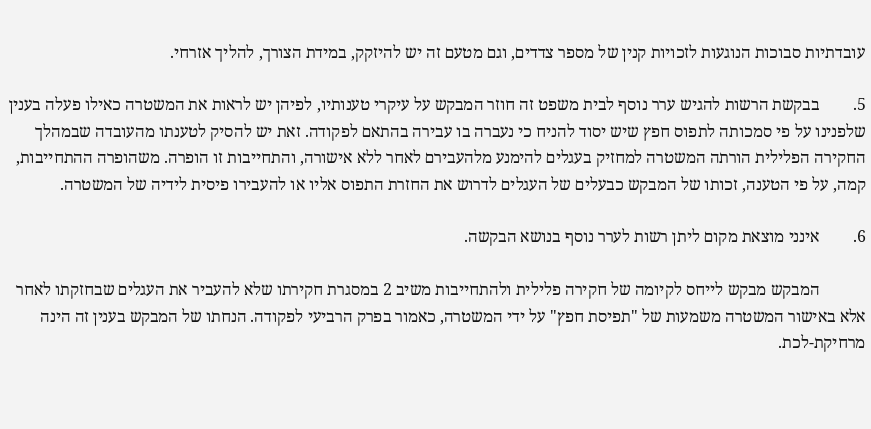עובדתיות סבוכות הנוגעות לזכויות קנין של מספר צדדים, וגם מטעם זה יש להיזקק, במידת הצורך, להליך אזרחי.

5.        בבקשת הרשות להגיש ערר נוסף לבית משפט זה חוזר המבקש על עיקרי טענותיו, לפיהן יש לראות את המשטרה כאילו פעלה בענין שלפנינו על פי סמכותה לתפוס חפץ שיש יסוד להניח כי נעברה בו עבירה בהתאם לפקודה. זאת יש להסיק לטענתו מהעובדה שבמהלך החקירה הפלילית הורתה המשטרה למחזיק בעגלים להימנע מלהעבירם לאחר ללא אישורה, והתחייבות זו הופרה. משהופרה ההתחייבות, קמה, על פי הטענה, זכותו של המבקש כבעלים של העגלים לדרוש את החזרת התפוס אליו או להעבירו פיסית לידיה של המשטרה.

6.        אינני מוצאת מקום ליתן רשות לערר נוסף בנושא הבקשה.

           המבקש מבקש לייחס לקיומה של חקירה פלילית ולהתחייבות משיב 2 במסגרת חקירתו שלא להעביר את העגלים שבחזקתו לאחר אלא באישור המשטרה משמעות של "תפיסת חפץ" על ידי המשטרה, כאמור בפרק הרביעי לפקודה. הנחתו של המבקש בענין זה הינה מרחיקת-לכת.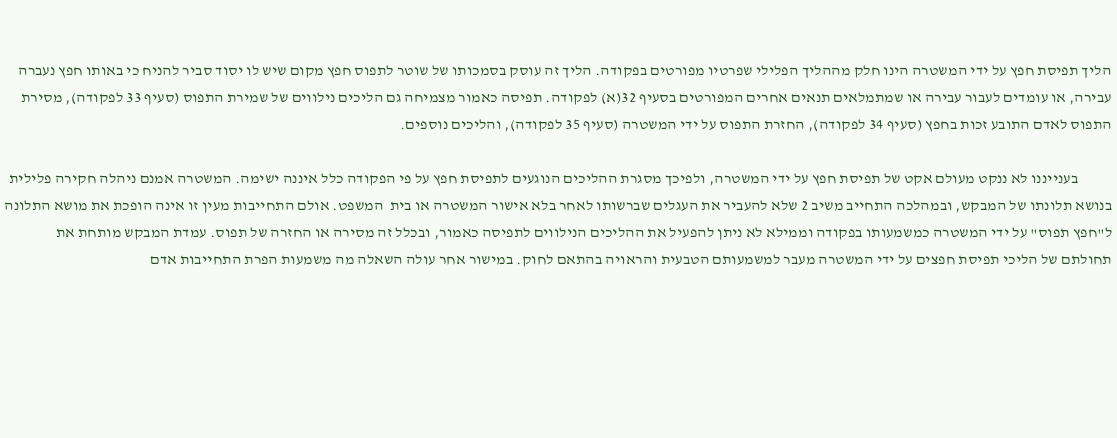הליך תפיסת חפץ על ידי המשטרה הינו חלק מההליך הפלילי שפרטיו מפורטים בפקודה. הליך זה עוסק בסמכותו של שוטר לתפוס חפץ מקום שיש לו יסוד סביר להניח כי באותו חפץ נעברה עבירה, או עומדים לעבור עבירה או שמתמלאים תנאים אחרים המפורטים בסעיף 32(א) לפקודה. תפיסה כאמור מצמיחה גם הליכים נילווים של שמירת התפוס (סעיף 33 לפקודה), מסירת התפוס לאדם התובע זכות בחפץ (סעיף 34 לפקודה), החזרת התפוס על ידי המשטרה (סעיף 35 לפקודה), והליכים נוספים.

           בענייננו לא ננקט מעולם אקט של תפיסת חפץ על ידי המשטרה, ולפיכך מסגרת ההליכים הנוגעים לתפיסת חפץ על פי הפקודה כלל איננה ישימה. המשטרה אמנם ניהלה חקירה פלילית בנושא תלונתו של המבקש, ובמהלכה התחייב משיב 2 שלא להעביר את העגלים שברשותו לאחר בלא אישור המשטרה או בית  המשפט. אולם התחייבות מעין זו אינה הופכת את מושא התלונה ל"חפץ תפוס" על ידי המשטרה כמשמעותו בפקודה וממילא לא ניתן להפעיל את ההליכים הנילווים לתפיסה כאמור, ובכלל זה מסירה או החזרה של תפוס. עמדת המבקש מותחת את תחולתם של הליכי תפיסת חפצים על ידי המשטרה מעבר למשמעותם הטבעית והראויה בהתאם לחוק. במישור אחר עולה השאלה מה משמעות הפרת התחייבות אדם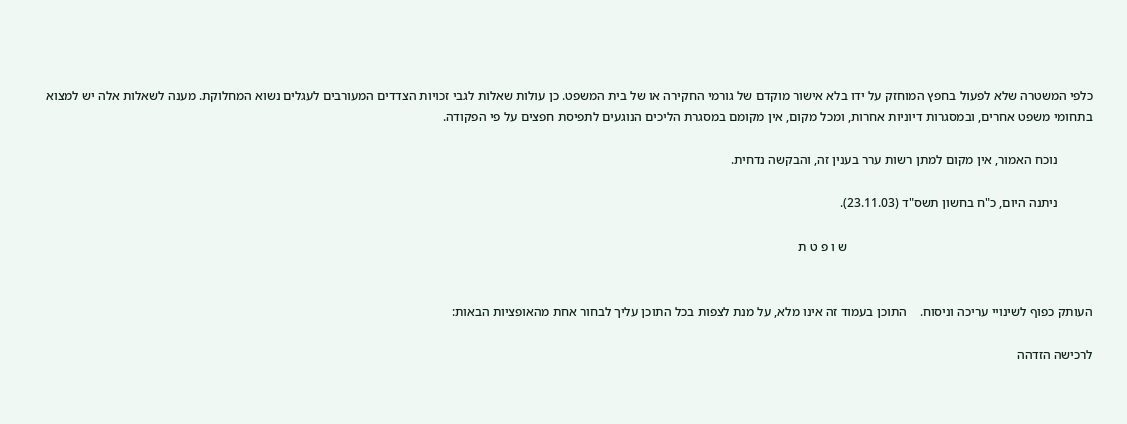כלפי המשטרה שלא לפעול בחפץ המוחזק על ידו בלא אישור מוקדם של גורמי החקירה או של בית המשפט. כן עולות שאלות לגבי זכויות הצדדים המעורבים לעגלים נשוא המחלוקת. מענה לשאלות אלה יש למצוא בתחומי משפט אחרים, ובמסגרות דיוניות אחרות, ומכל מקום, אין מקומם במסגרת הליכים הנוגעים לתפיסת חפצים על פי הפקודה.

           נוכח האמור, אין מקום למתן רשות ערר בענין זה, והבקשה נדחית.

           ניתנה היום, כ"ח בחשון תשס"ד (23.11.03).

                                                                            ש ו פ ט ת


העותק כפוף לשינויי עריכה וניסוח.    התוכן בעמוד זה אינו מלא, על מנת לצפות בכל התוכן עליך לבחור אחת מהאופציות הבאות:

לרכישה הזדהה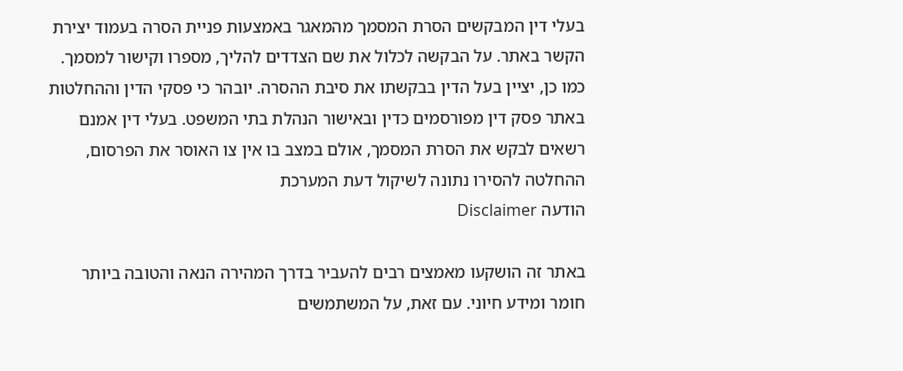בעלי דין המבקשים הסרת המסמך מהמאגר באמצעות פניית הסרה בעמוד יצירת הקשר באתר. על הבקשה לכלול את שם הצדדים להליך, מספרו וקישור למסמך. כמו כן, יציין בעל הדין בבקשתו את סיבת ההסרה. יובהר כי פסקי הדין וההחלטות באתר פסק דין מפורסמים כדין ובאישור הנהלת בתי המשפט. בעלי דין אמנם רשאים לבקש את הסרת המסמך, אולם במצב בו אין צו האוסר את הפרסום, ההחלטה להסירו נתונה לשיקול דעת המערכת
הודעה Disclaimer

באתר זה הושקעו מאמצים רבים להעביר בדרך המהירה הנאה והטובה ביותר חומר ומידע חיוני. עם זאת, על המשתמשים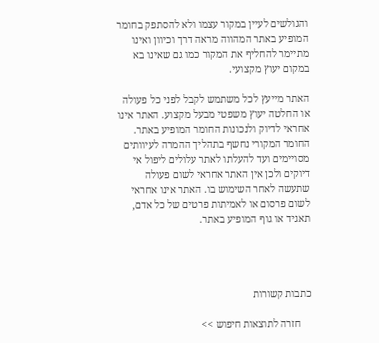והגולשים לעיין במקור עצמו ולא להסתפק בחומר המופיע באתר המהווה מראה דרך וכיוון ואינו מתיימר להחליף את המקור כמו גם שאינו בא במקום יעוץ מקצועי.

האתר מייעץ לכל משתמש לקבל לפני כל פעולה או החלטה יעוץ משפטי מבעל מקצוע. האתר אינו אחראי לדיוק ולנכונות החומר המופיע באתר. החומר המקורי נחשף בתהליך ההמרה לעיוותים מסויימים ועד להעלתו לאתר עלולים ליפול אי דיוקים ולכן אין האתר אחראי לשום פעולה שתעשה לאחר השימוש בו. האתר אינו אחראי לשום פרסום או לאמיתות פרטים של כל אדם, תאגיד או גוף המופיע באתר.




כתבות קשורות

    חזרה לתוצאות חיפוש >>